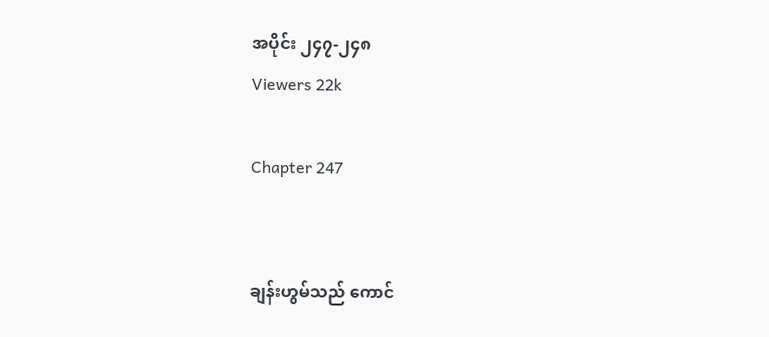အပိုင်း ၂၄၇-၂၄၈
Viewers 22k

Chapter 247


ချန်းဟွမ်သည် ကောင်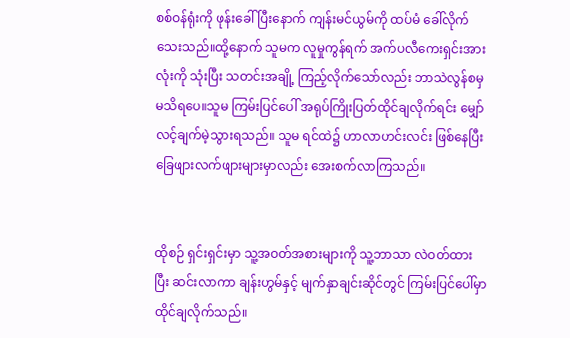စစ်ဝန်ရုံးကို ဖုန်းခေါ်ပြီးနောက် ကျန်းမင်ယွမ်ကို ထပ်မံ ခေါ်လိုက်သေးသည်။ထို့နောက် သူမက လူမှုကွန်ရက် အက်ပလီကေးရှင်းအားလုံးကို သုံးပြီး သတင်းအချို့ ကြည့်လိုက်သော်လည်း ဘာသဲလွန်စမှ မသိရပေ။သူမ ကြမ်းပြင်ပေါ် အရုပ်ကြိုးပြတ်ထိုင်ချလိုက်ရင်း မျှော်လင့်ချက်မဲ့သွားရသည်။ သူမ ရင်ထဲ၌ ဟာလာဟင်းလင်း ဖြစ်နေပြီး ခြေဖျားလက်ဖျားများမှာလည်း အေးစက်လာကြသည်။


ထိုစဉ် ရှင်းရှင်းမှာ သူ့အဝတ်အစားများကို သူ့ဘာသာ လဲဝတ်ထားပြီး ဆင်းလာကာ ချန်းဟွမ်နှင့် မျက်နှာချင်းဆိုင်တွင် ကြမ်းပြင်ပေါ်မှာ ထိုင်ချလိုက်သည်။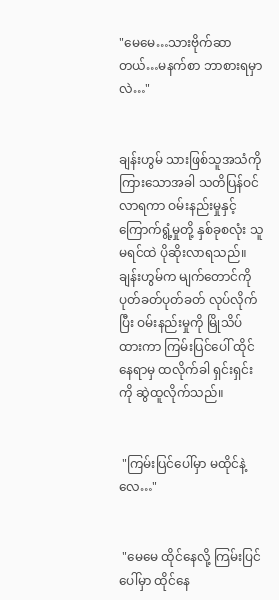"မေမေ…သားဗိုက်ဆာတယ်…မနက်စာ ဘာစားရမှာလဲ…"


ချန်းဟွမ် သားဖြစ်သူအသံကိုကြားသောအခါ သတိပြန်ဝင်လာရကာ ဝမ်းနည်းမှုနှင့် ကြောက်ရွံ့မှုတို့ နှစ်ခုစလုံး သူမရင်ထဲ ပိုဆိုးလာရသည်။  ချန်းဟွမ်က မျက်တောင်ကို ပုတ်ခတ်ပုတ်ခတ် လုပ်လိုက်ပြီး ဝမ်းနည်းမှုကို မြိုသိပ်ထားကာ ကြမ်းပြင်ပေါ် ထိုင်နေရာမှ ထလိုက်ခါ ရှင်းရှင်းကို ဆွဲထူလိုက်သည်။


 "ကြမ်းပြင်ပေါ်မှာ မထိုင်နဲ့လေ…"


 "မေမေ ထိုင်နေလို့ ကြမ်းပြင်ပေါ်မှာ ထိုင်နေ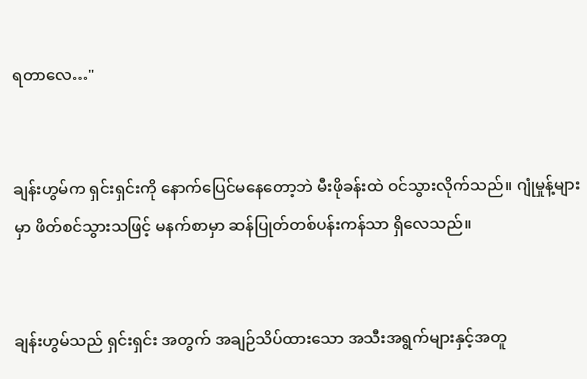ရတာလေ…"


ချန်းဟွမ်က ရှင်းရှင်းကို နောက်ပြေင်မနေတော့ဘဲ မီးဖိုခန်းထဲ ဝင်သွားလိုက်သည်။ ဂျုံမှုန့်များမှာ ဖိတ်စင်သွားသဖြင့် မနက်စာမှာ ဆန်ပြုတ်တစ်ပန်းကန်သာ ရှိလေသည်။


ချန်းဟွမ်သည် ရှင်းရှင်း အတွက် အချဉ်သိပ်ထားသော အသီးအရွက်များနှင့်အတူ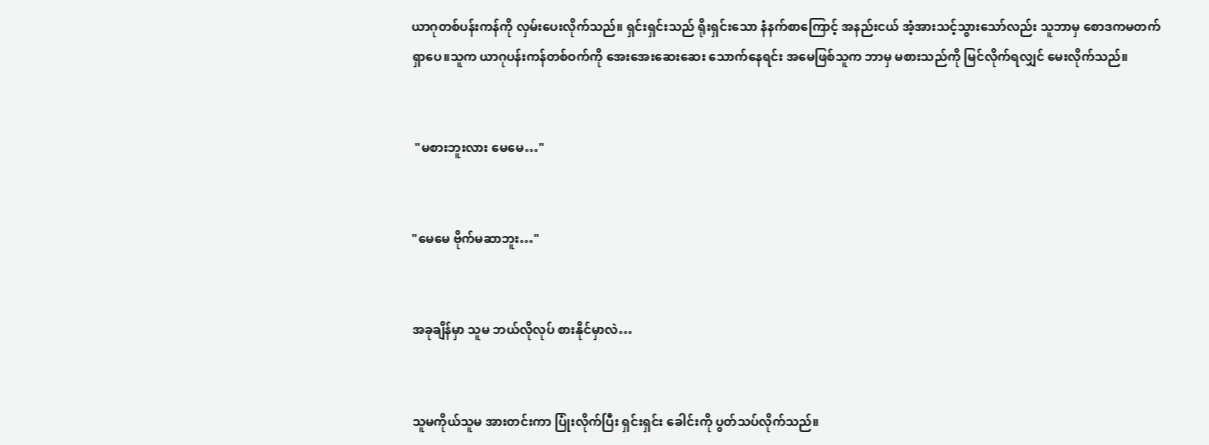ယာဂုတစ်ပန်းကန်ကို လှမ်းပေးလိုက်သည်။ ရှင်းရှင်းသည် ရိုးရှင်းသော နံနက်စာကြောင့် အနည်းငယ် အံ့အားသင့်သွားသော်လည်း သူဘာမှ စောဒကမတက်ရှာပေ။သူက ယာဂုပန်းကန်တစ်ဝက်ကို အေးအေးဆေးဆေး သောက်နေရင်း အမေဖြစ်သူက ဘာမှ မစားသည်ကို မြင်လိုက်ရလျှင် မေးလိုက်သည်။


 "မစားဘူးလား မေမေ…"


"မေမေ ဗိုက်မဆာဘူး…"


အခုချိန်မှာ သူမ ဘယ်လိုလုပ် စားနိုင်မှာလဲ…


သူမကိုယ်သူမ အားတင်းကာ ပြုံးလိုက်ပြီး ရှင်းရှင်း ခေါင်းကို ပွတ်သပ်လိုက်သည်။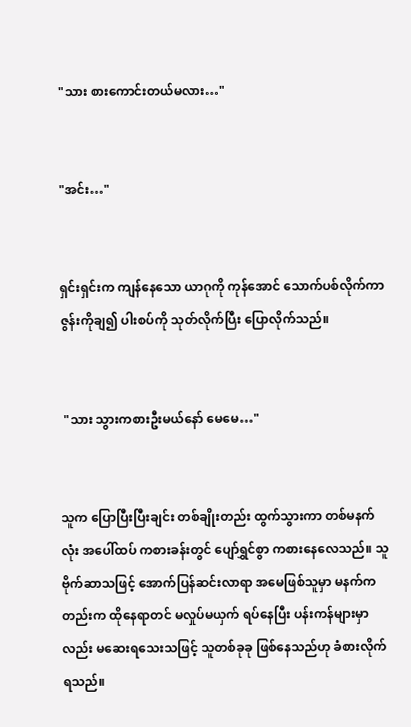"သား စားကောင်းတယ်မလား…"


"အင်း…"


ရှင်းရှင်းက ကျန်နေသော ယာဂုကို ကုန်အောင် သောက်ပစ်လိုက်ကာ ဇွန်းကိုချ၍ ပါးစပ်ကို သုတ်လိုက်ပြီး ပြောလိုက်သည်။


 "သား သွားကစားဦးမယ်နော် မေမေ…"


သူက ပြောပြီးပြီးချင်း တစ်ချိုးတည်း ထွက်သွားကာ တစ်မနက်လုံး အပေါ်ထပ် ကစားခန်းတွင် ပျော်ရွှင်စွာ ကစားနေလေသည်။ သူ ဗိုက်ဆာသဖြင့် အောက်ပြန်ဆင်းလာရာ အမေဖြစ်သူမှာ မနက်ကတည်းက ထိုနေရာတင် မလှုပ်မယှက် ရပ်နေပြီး ပန်းကန်များမှာလည်း မဆေးရသေးသဖြင့် သူတစ်ခုခု ဖြစ်နေသည်ဟု ခံစားလိုက်ရသည်။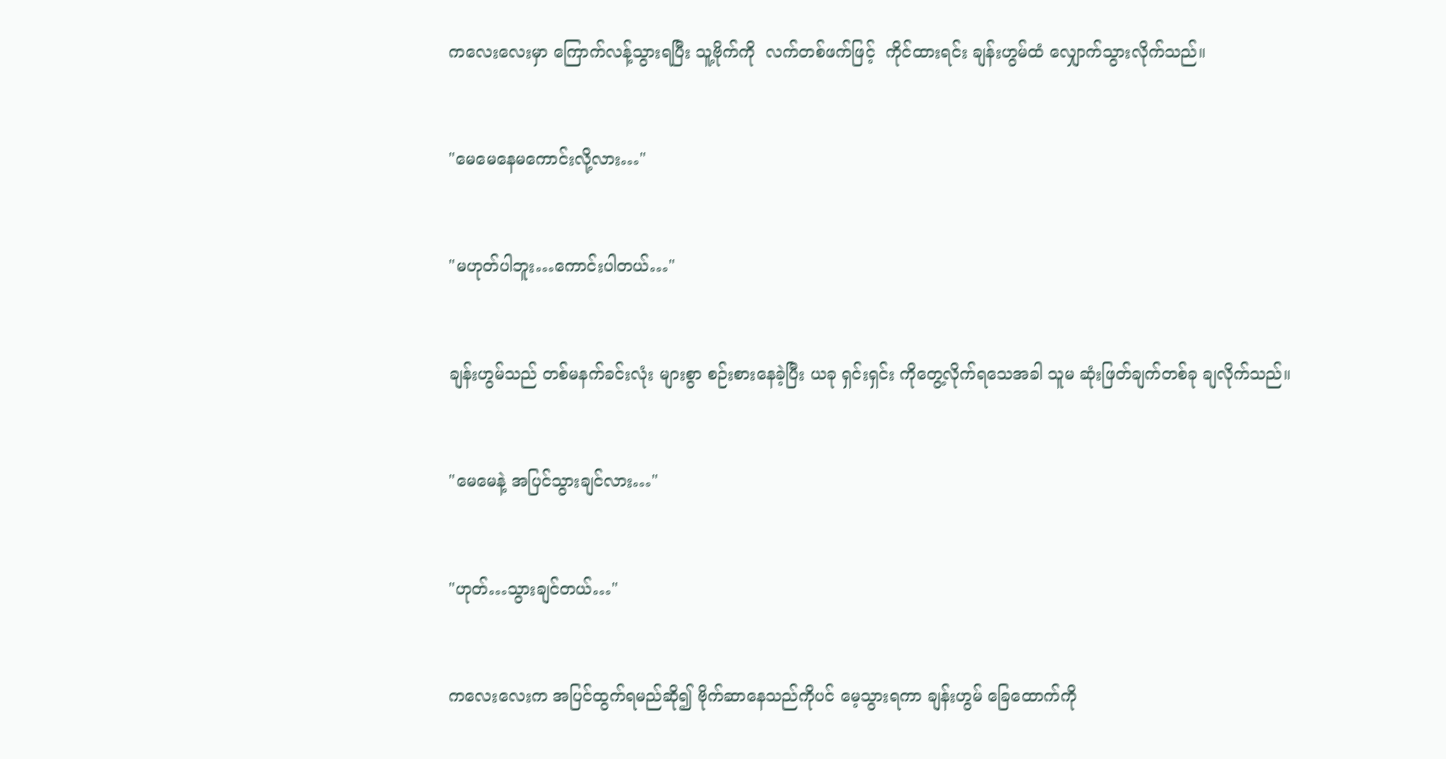ကလေးလေးမှာ ကြောက်လန့်သွားရပြီး သူ့ဗိုက်ကို  လက်တစ်ဖက်ဖြင့်  ကိုင်ထားရင်း ချန်းဟွမ်ထံ လျှောက်သွားလိုက်သည်။


"မေမေနေမကောင်းလို့လား…"


"မဟုတ်ပါဘူး…ကောင်းပါတယ်…"


ချန်းဟွမ်သည် တစ်မနက်ခင်းလုံး များစွာ စဉ်းစားနေခဲ့ပြီး ယခု ရှင်းရှင်း ကိုတွေ့လိုက်ရသေအခါ သူမ ဆုံးဖြတ်ချက်တစ်ခု ချလိုက်သည်။


"မေမေနဲ့ အပြင်သွားချင်လား…"


"ဟုတ်…သွားချင်တယ်…"


ကလေးလေးက အပြင်ထွက်ရမည်ဆို၍ ဗိုက်ဆာနေသည်ကိုပင် မေ့သွားရကာ ချန်းဟွမ် ခြေထောက်ကို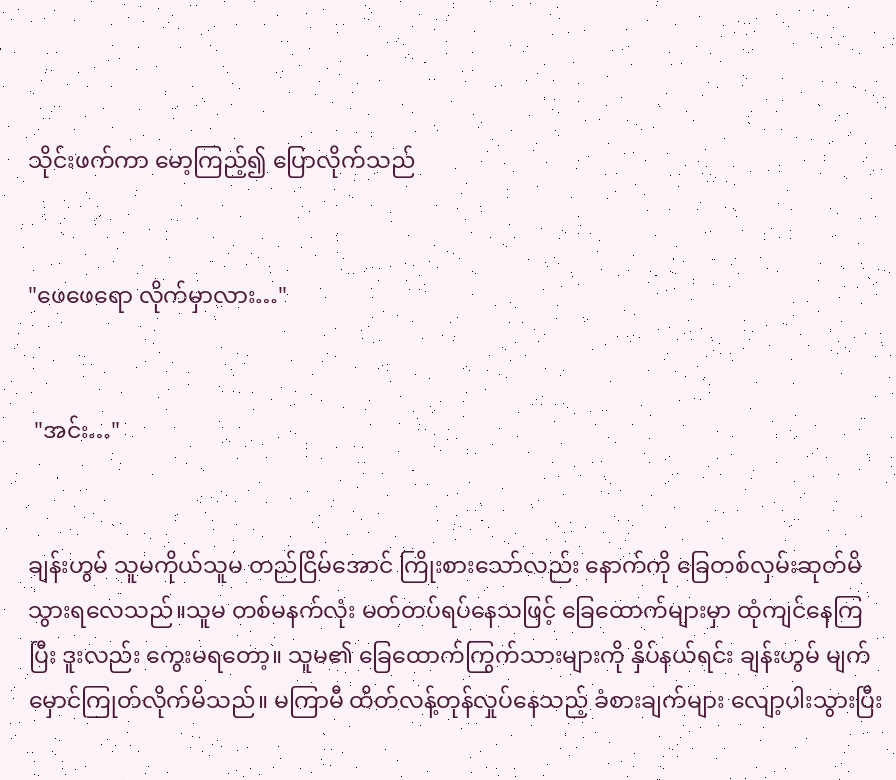သိုင်းဖက်ကာ မော့ကြည့်၍ ပြောလိုက်သည်


"ဖေဖေရော လိုက်မှာလား…"


 "အင်း…"


ချန်းဟွမ် သူမကိုယ်သူမ တည်ငြိမ်အောင် ကြိုးစားသော်လည်း နောက်ကို ခြေတစ်လှမ်းဆုတ်မိသွားရလေသည်။သူမ တစ်မနက်လုံး မတ်တပ်ရပ်နေသဖြင့် ခြေထောက်များမှာ ထုံကျင်နေကြပြီး ဒူးလည်း ကွေးမရတော့။ သူမ၏ ခြေထောက်ကြွက်သားများကို နှိပ်နယ်ရင်း ချန်းဟွမ် မျက်မှောင်ကြုတ်လိုက်မိသည်။ မကြာမီ ထိတ်လန့်တုန်လှုပ်နေသည့် ခံစားချက်များ လျော့ပါးသွားပြီး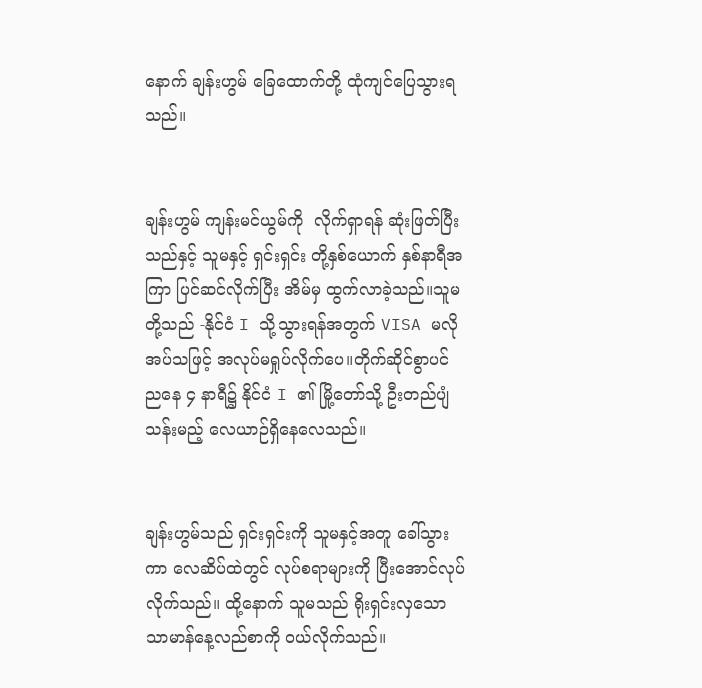နောက် ချန်းဟွမ် ခြေထောက်တို့ ထုံကျင်ပြေသွားရသည်။


ချန်းဟွမ် ကျန်းမင်ယွမ်ကို  လိုက်ရှာရန် ဆုံးဖြတ်ပြီးသည်နှင့် သူမနှင့် ရှင်းရှင်း တို့နှစ်ယောက် နှစ်နာရီအကြာ ပြင်ဆင်လိုက်ပြီး အိမ်မှ ထွက်လာခဲ့သည်။သူမတို့သည် -နိုင်ငံ I သို့သွားရန်အတွက် VISA မလိုအပ်သဖြင့် အလုပ်မရှုပ်လိုက်ပေ။တိုက်ဆိုင်စွာပင် ညနေ ၄ နာရီ၌ နိုင်ငံ I ၏ မြို့တော်သို့ ဦးတည်ပျံသန်းမည့် လေယာဉ်ရှိနေလေသည်။


ချန်းဟွမ်သည် ရှင်းရှင်းကို သူမနှင့်အတူ ခေါ်သွားကာ လေဆိပ်ထဲတွင် လုပ်စရာများကို ပြီးအောင်လုပ်လိုက်သည်။ ထို့နောက် သူမသည် ရိုးရှင်းလှသော သာမာန်နေ့လည်စာကို ဝယ်လိုက်သည်။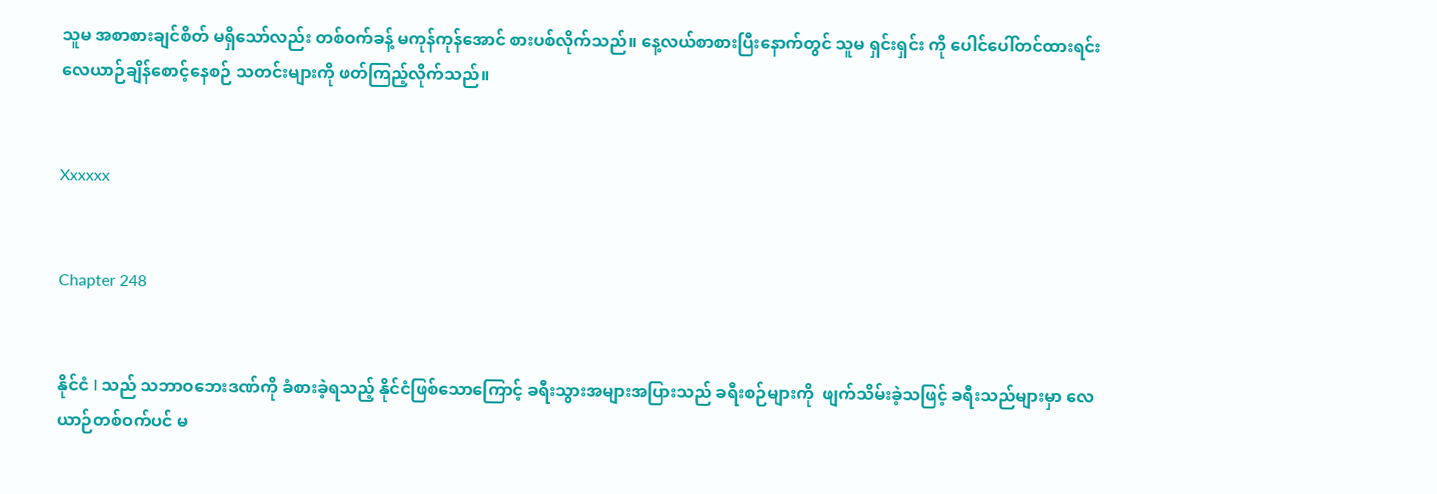သူမ အစာစားချင်စိတ် မရှိသော်လည်း တစ်ဝက်ခန့် မကုန်ကုန်အောင် စားပစ်လိုက်သည်။ နေ့လယ်စာစားပြီးနောက်တွင် သူမ ရှင်းရှင်း ကို ပေါင်ပေါ်တင်ထားရင်း လေယာဉ်ချိန်စောင့်နေစဉ် သတင်းများကို ဖတ်ကြည့်လိုက်သည်။


Xxxxxx


Chapter 248


နိုင်ငံ I သည် သဘာဝဘေးဒဏ်ကို ခံစားခဲ့ရသည့် နိုင်ငံဖြစ်သောကြောင့် ခရီးသွားအများအပြားသည် ခရီးစဉ်များကို  ဖျက်သိမ်းခဲ့သဖြင့် ခရီးသည်များမှာ လေယာဉ်တစ်ဝက်ပင် မ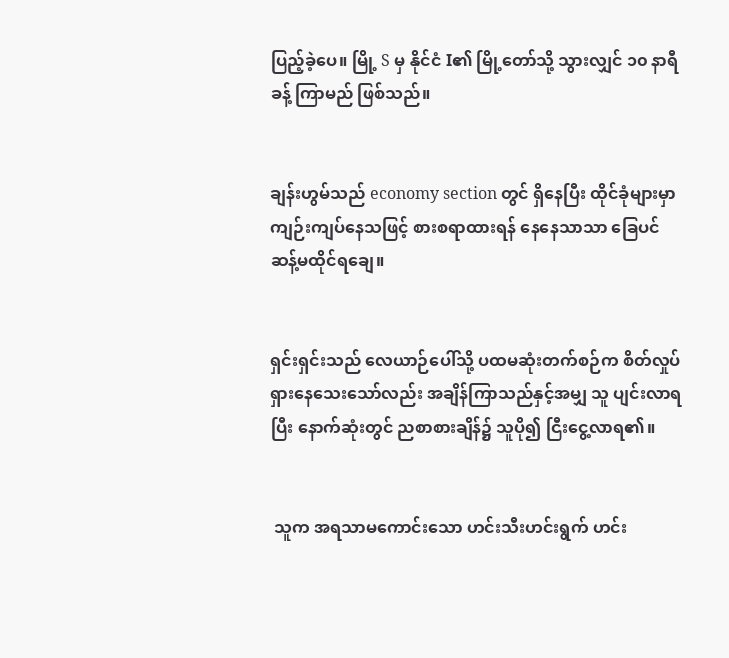ပြည့်ခဲ့ပေ။ မြို့ S မှ နိုင်ငံ I၏ မြို့တော်သို့ သွားလျှင် ၁၀ နာရီခန့် ကြာမည် ဖြစ်သည်။


ချန်းဟွမ်သည် economy section တွင် ရှိနေပြီး ထိုင်ခုံများမှာ ကျဉ်းကျပ်နေသဖြင့် စားစရာထားရန် နေနေသာသာ ခြေပင် ဆန့်မထိုင်ရချေ။


ရှင်းရှင်းသည် လေယာဉ်ပေါ်သို့ ပထမဆုံးတက်စဉ်က စိတ်လှုပ်ရှားနေသေးသော်လည်း အချိန်ကြာသည်နှင့်အမျှ သူ ပျင်းလာရပြီး နောက်ဆုံးတွင် ညစာစားချိန်၌ သူပို၍ ငြီးငွေ့လာရ၏။


 သူက အရသာမကောင်းသော ဟင်းသီးဟင်းရွက် ဟင်း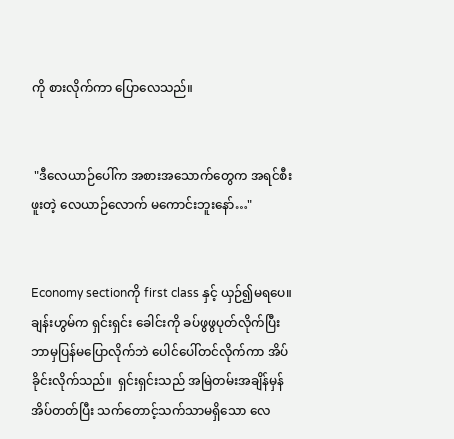ကို စားလိုက်ကာ ပြောလေသည်။


 "ဒီလေယာဉ်ပေါ်က အစားအသောက်တွေက အရင်စီးဖူးတဲ့ လေယာဉ်လောက် မကောင်းဘူးနော်…"


Economy sectionကို first class နှင့် ယှဉ်၍မရပေ။ ချန်းဟွမ်က ရှင်းရှင်း ခေါင်းကို ခပ်ဖွဖွပုတ်လိုက်ပြီး ဘာမှပြန်မပြောလိုက်ဘဲ ပေါင်ပေါ်တင်လိုက်ကာ အိပ်ခိုင်းလိုက်သည်။  ရှင်းရှင်းသည် အမြဲတမ်းအချိန်မှန် အိပ်တတ်ပြီး သက်တောင့်သက်သာမရှိသော လေ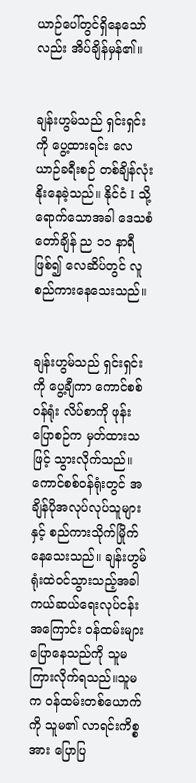ယာဉ်ပေါ်တွင်ရှိနေသော်လည်း အိပ်ချိန်မှန်၏။


ချန်းဟွမ်သည် ရှင်းရှင်းကို ပွေ့ထားရင်း လေယာဉ်ခရီးစဉ် တစ်ချိန်လုံး နိုးနေခဲ့သည်။ နိုင်ငံ I သို့ ရောက်သောအခါ ဒေသစံတော်ချိန် ည ၁၁ နာရီ ဖြစ်၍ လေဆိပ်တွင် လူစည်ကားနေသေးသည်။


ချန်းဟွမ်သည် ရှင်းရှင်းကို ပွေ့ချီကာ ကောင်စစ်ဝန်ရုံး လိပ်စာကို ဖုန်းပြောစဉ်က မှတ်ထားသဖြင့် သွားလိုက်သည်။ ကောင်စစ်ဝန်ရုံးတွင် အချိန်ပိုအလုပ်လုပ်သူများနှင့် စည်ကားသိုက်မြိုက်နေသေးသည်။ ချန်းဟွမ်  ရုံးထဲဝင်သွားသည့်အခါ ကယ်ဆယ်ရေးလုပ်ငန်းအကြောင်း ဝန်ထမ်းများ ပြောနေသည်ကို သူမကြားလိုက်ရသည်။သူမက ဝန်ထမ်းတစ်ယောက်ကို သူမ၏ လာရင်းကိစ္စအား ပြောပြ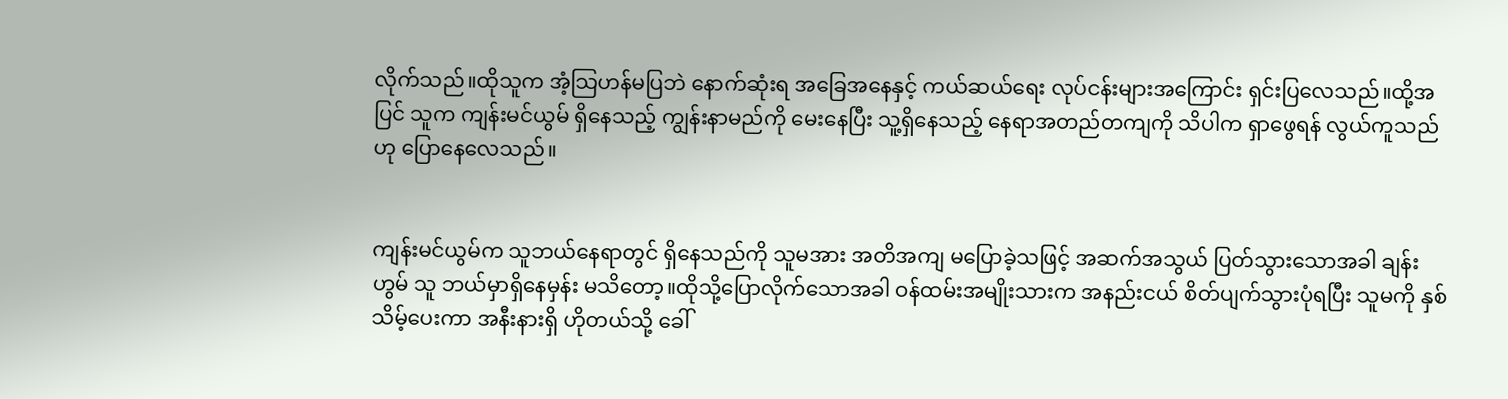လိုက်သည်။ထိုသူက အံ့သြဟန်မပြဘဲ နောက်ဆုံးရ အခြေအနေနှင့် ကယ်ဆယ်ရေး လုပ်ငန်းများအကြောင်း ရှင်းပြလေသည်။ထို့အပြင် သူက ကျန်းမင်ယွမ် ရှိနေသည့် ကျွန်းနာမည်ကို မေးနေပြီး သူ့ရှိနေသည့် နေရာအတည်တကျကို သိပါက ရှာဖွေရန် လွယ်ကူသည်ဟု ပြောနေလေသည်။


ကျန်းမင်ယွမ်က သူဘယ်နေရာတွင် ရှိနေသည်ကို သူမအား အတိအကျ မပြောခဲ့သဖြင့် အဆက်အသွယ် ပြတ်သွားသောအခါ ချန်းဟွမ် သူ ဘယ်မှာရှိနေမှန်း မသိတော့။ထိုသို့ပြောလိုက်သောအခါ ဝန်ထမ်းအမျိုးသားက အနည်းငယ် စိတ်ပျက်သွားပုံရပြီး သူမကို နှစ်သိမ့်ပေးကာ အနီးနားရှိ ဟိုတယ်သို့ ခေါ်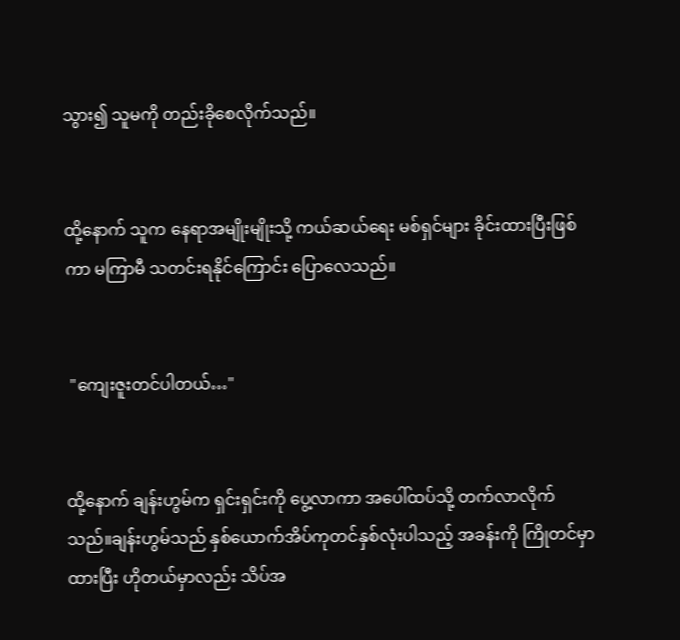သွား၍ သူမကို တည်းခိုစေလိုက်သည်။


ထို့နောက် သူက နေရာအမျိုးမျိုးသို့ ကယ်ဆယ်ရေး မစ်ရှင်များ ခိုင်းထားပြီးဖြစ်ကာ မကြာမီ သတင်းရနိုင်ကြောင်း ပြောလေသည်။


 "ကျေးဇူးတင်ပါတယ်…"


ထို့နောက် ချန်းဟွမ်က ရှင်းရှင်းကို ပွေ့လာကာ အပေါ်ထပ်သို့ တက်လာလိုက်သည်။ချန်းဟွမ်သည် နှစ်ယောက်အိပ်ကုတင်နှစ်လုံးပါသည့် အခန်းကို ကြိုတင်မှာထားပြီး ဟိုတယ်မှာလည်း သိပ်အ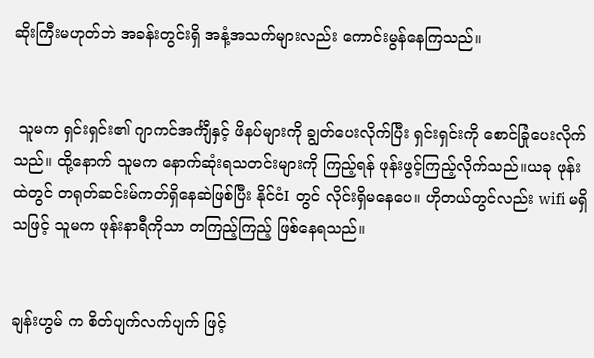ဆိုးကြီးမဟုတ်ဘဲ အခန်းတွင်းရှိ အနံ့အသက်များလည်း ကောင်းမွန်နေကြသည်။


 သူမက ရှင်းရှင်း၏ ဂျာကင်အင်္ကျီနှင့် ဖိနပ်များကို ချွတ်ပေးလိုက်ပြီး ရှင်းရှင်းကို စောင်ခြုံပေးလိုက်သည်။ ထို့နောက် သူမက နောက်ဆုံးရသတင်းများကို ကြည့်ရန် ဖုန်းဖွင့်ကြည့်လိုက်‌သည်။ယခု ဖုန်းထဲတွင် တရုတ်ဆင်းမ်ကတ်ရှိနေဆဲဖြစ်ပြီး နိုင်ငံI တွင် လိုင်းရှိမနေပေ။ ဟိုတယ်တွင်လည်း wifi မရှိသဖြင့် သူမက ဖုန်းနာရီကိုသာ တကြည့်ကြည့် ဖြစ်နေရသည်။


ချန်းဟွမ် က စိတ်ပျက်လက်ပျက် ဖြင့်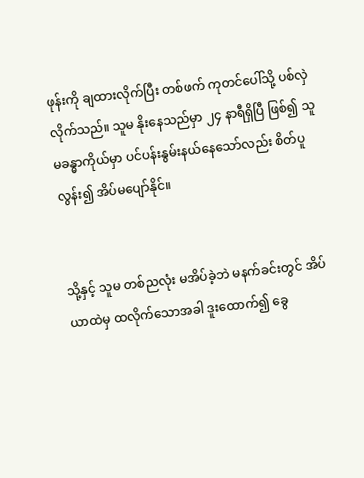ဖုန်းကို ချထားလိုက်ပြီး တစ်ဖက် ကုတင်ပေါ်သို့ ပစ်လှဲလိုက်သည်။ သူမ နိုးနေသည်မှာ ၂၄ နာရီရှိပြီ ဖြစ်၍ သူမခန္ဓာကိုယ်မှာ ပင်ပန်းနွမ်းနယ်နေသော်လည်း စိတ်ပူလွန်း၍ အိပ်မပျော်နိုင်။


သို့နှင့် သူမ တစ်ညလုံး မအိပ်ခဲ့ဘဲ မနက်ခင်းတွင် အိပ်ယာထဲမှ ထလိုက်သောအခါ ဒူးထောက်၍ ခွေ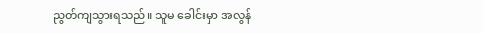ညွတ်ကျသွားရသည်။ သူမ ခေါင်းမှာ အလွန်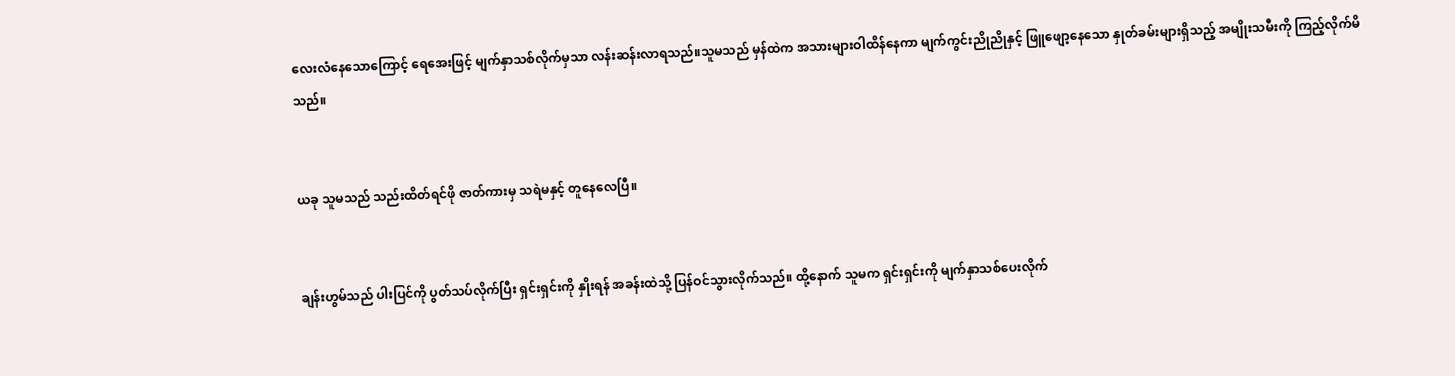လေးလံနေသောကြောင့် ရေအေးဖြင့် မျက်နှာသစ်လိုက်မှသာ လန်းဆန်းလာရသည်။သူမသည် မှန်ထဲက အသားများဝါထိန်နေကာ မျက်ကွင်းညိုညိုနှင့် ဖြူဖျော့နေသော နှုတ်ခမ်းများရှိသည့် အမျိုးသမီးကို ကြည့်လိုက်မိသည်။


ယခု သူမသည် သည်းထိတ်ရင်ဖို ဇာတ်ကားမှ သရဲမနှင့် တူနေလေပြီ။


ချန်းဟွမ်သည် ပါးပြင်ကို ပွတ်သပ်လိုက်ပြီး ရှင်းရှင်းကို နှိုးရန် အခန်းထဲသို့ ပြန်ဝင်သွားလိုက်သည်။ ထို့နောက် သူမက ရှင်းရှင်းကို မျက်နှာသစ်‌ပေးလိုက်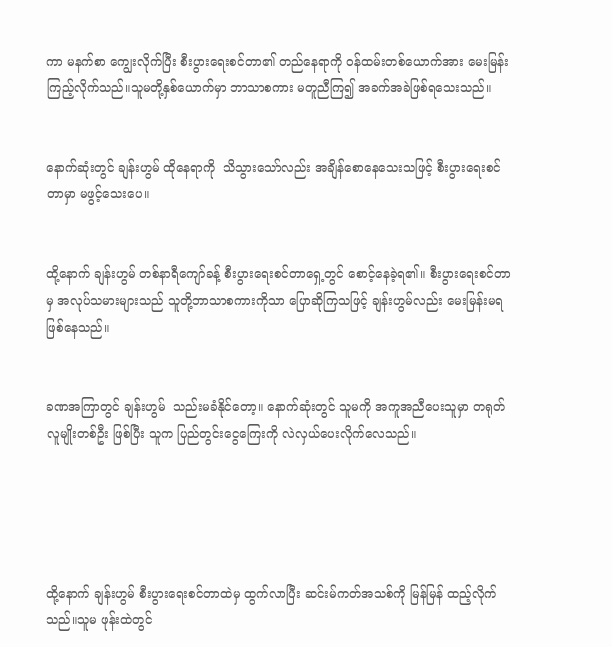ကာ မနက်စာ ကျွေးလိုက်ပြီး စီးပွားရေးစင်တာ၏ တည်နေရာကို ဝန်ထမ်းတစ်ယောက်အား မေးမြန်းကြည့်လိုက်သည်။သူမတို့နှစ်ယောက်မှာ ဘာသာစကား မတူညီကြ၍ အခက်အခဲဖြစ်ရသေးသည်။


နောက်ဆုံးတွင် ချန်းဟွမ် ထိုနေရာကို  သိသွားသော်လည်း အချိန်စောနေသေးသဖြင့် စီးပွားရေးစင်တာမှာ မဖွင့်သေးပေ။


ထို့နောက် ချန်းဟွမ် တစ်နာရီကျော်ခန့် စီးပွားရေးစင်တာရှေ့တွင် စောင့်နေခဲ့ရ၏။ စီးပွားရေးစင်တာမှ အလုပ်သမားများသည် သူတို့ဘာသာစကားကိုသာ ပြောဆိုကြသဖြင့် ချန်းဟွမ်လည်း မေးမြန်းမရဖြစ်နေသည်။


ခဏအကြာတွင် ချန်းဟွမ်  သည်းမခံနိုင်တော့။ နောက်ဆုံးတွင် သူမကို အကူအညီပေးသူမှာ တရုတ်လူမျိုးတစ်ဦး ဖြစ်ပြီး သူက ပြည်တွင်းငွေကြေးကို လဲလှယ်ပေးလိုက်လေသည်။





ထို့နောက် ချန်းဟွမ် စီးပွားရေးစင်တာထဲမှ ထွက်လာပြီး ဆင်းမ်ကတ်အသစ်ကို မြန်မြန် ထည့်လိုက်သည်။သူမ ဖုန်းထဲတွင်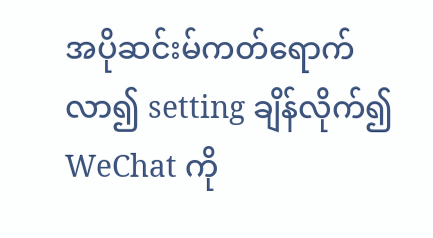အပိုဆင်းမ်ကတ်ရောက်လာ၍ setting ချိန်လိုက်၍ WeChat ကို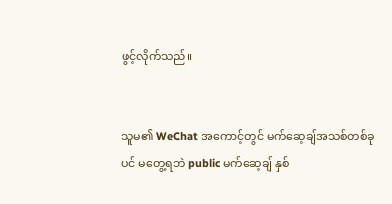ဖွင့်လိုက်သည်။


သူမ၏ WeChat အကောင့်တွင် မက်ဆေ့ချ်အသစ်တစ်ခုပင် မတွေ့ရဘဲ public မက်ဆေ့ချ် နှစ်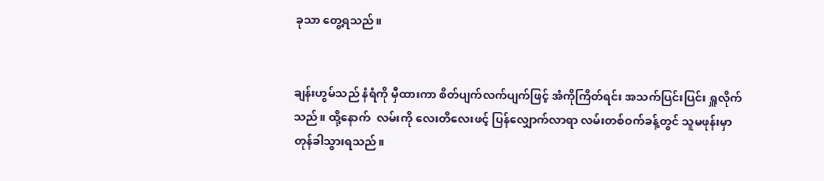ခုသာ တွေ့ရသည်။


ချန်းဟွမ်သည် နံရံကို မှီထားကာ စိတ်ပျက်လက်ပျက်ဖြင့် အံကိုကြိတ်ရင်း အသက်ပြင်းပြင်း ရှူလိုက်သည်။ ထို့နောက်  လမ်းကို လေးတိလေးဖင့် ‌ပြန်လျှောက်လာရာ လမ်းတစ်ဝက်ခန့်တွင် သူမဖုန်းမှာ တုန်ခါသွားရသည်။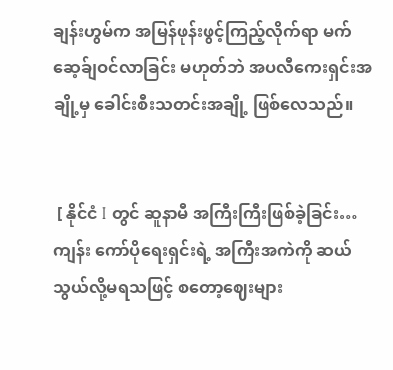ချန်းဟွမ်က အမြန်ဖုန်းဖွင့်ကြည့်လိုက်ရာ မက်ဆေ့ခ်ျဝင်လာခြင်း မဟုတ်ဘဲ အပလီကေးရှင်းအချို့မှ ခေါင်းစီးသတင်းအချို့ ဖြစ်လေသည်။


 [ နိုင်ငံ I တွင် ဆူနာမီ အကြီးကြီးဖြစ်ခဲ့ခြင်း… ကျန်း ကော်ပိုရေးရှင်းရဲ့ အကြီးအကဲကို ဆယ်သွယ်လို့မရသဖြင့် စတော့ဈေးများ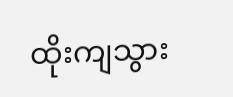ထိုးကျသွား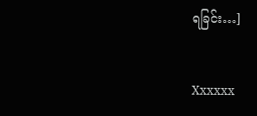ရခြင်း…]


Xxxxxx